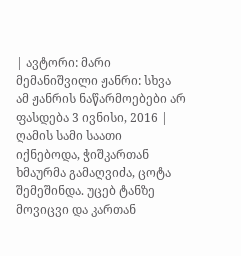| ავტორი: მარი მემანიშვილი ჟანრი: სხვა ამ ჟანრის ნაწარმოებები არ ფასდება 3 ივნისი, 2016 |
ღამის სამი საათი იქნებოდა, ჭიშკართან ხმაურმა გამაღვიძა, ცოტა შემეშინდა. უცებ ტანზე მოვიცვი და კართან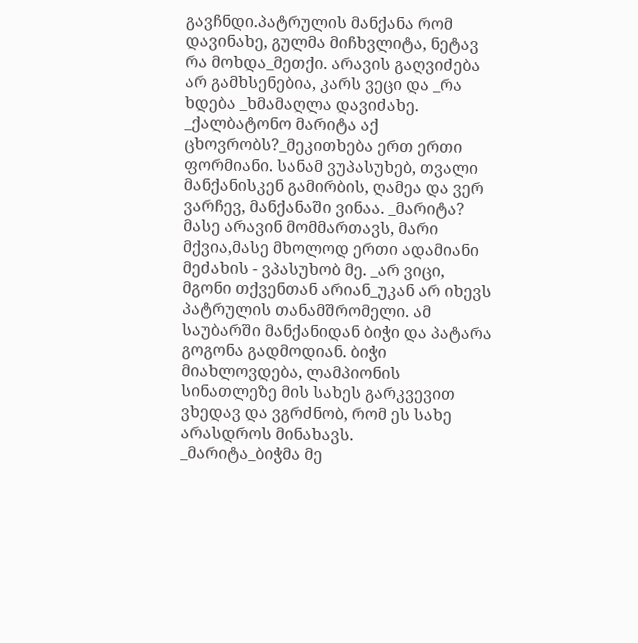გავჩნდი.პატრულის მანქანა რომ დავინახე, გულმა მიჩხვლიტა, ნეტავ რა მოხდა_მეთქი. არავის გაღვიძება არ გამხსენებია, კარს ვეცი და _რა ხდება _ხმამაღლა დავიძახე. _ქალბატონო მარიტა აქ ცხოვრობს?_მეკითხება ერთ ერთი ფორმიანი. სანამ ვუპასუხებ, თვალი მანქანისკენ გამირბის, ღამეა და ვერ ვარჩევ, მანქანაში ვინაა. _მარიტა? მასე არავინ მომმართავს, მარი მქვია,მასე მხოლოდ ერთი ადამიანი მეძახის - ვპასუხობ მე. _არ ვიცი, მგონი თქვენთან არიან_უკან არ იხევს პატრულის თანამშრომელი. ამ საუბარში მანქანიდან ბიჭი და პატარა გოგონა გადმოდიან. ბიჭი მიახლოვდება, ლამპიონის სინათლეზე მის სახეს გარკვევით ვხედავ და ვგრძნობ, რომ ეს სახე არასდროს მინახავს.
_მარიტა_ბიჭმა მე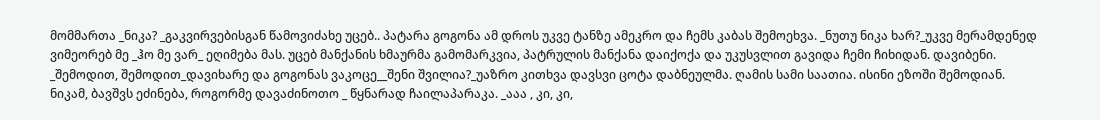მომმართა _ნიკა? _გაკვირვებისგან წამოვიძახე უცებ.. პატარა გოგონა ამ დროს უკვე ტანზე ამეკრო და ჩემს კაბას შემოეხვა. _ნუთუ ნიკა ხარ?_უკვე მერამდენედ ვიმეორებ მე _ჰო მე ვარ_ ეღიმება მას. უცებ მანქანის ხმაურმა გამომარკვია, პატრულის მანქანა დაიქოქა და უკუსვლით გავიდა ჩემი ჩიხიდან. დავიბენი. _შემოდით, შემოდით_დავიხარე და გოგონას ვაკოცე__შენი შვილია?_უაზრო კითხვა დავსვი ცოტა დაბნეულმა. ღამის სამი საათია. ისინი ეზოში შემოდიან.
ნიკამ, ბავშვს ეძინება, როგორმე დავაძინოთო _ წყნარად ჩაილაპარაკა. _ააა , კი, კი,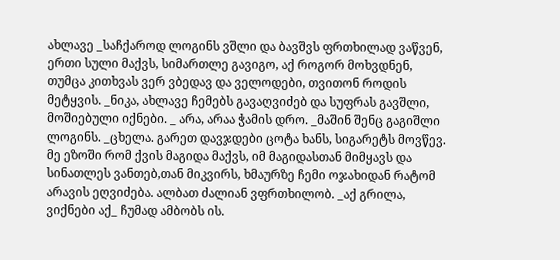ახლავე _საჩქაროდ ლოგინს ვშლი და ბავშვს ფრთხილად ვაწვენ, ერთი სული მაქვს, სიმართლე გავიგო, აქ როგორ მოხვდნენ, თუმცა კითხვას ვერ ვბედავ და ველოდები, თვითონ როდის მეტყვის. _ნიკა, ახლავე ჩემებს გავაღვიძებ და სუფრას გავშლი, მოშიებული იქნები. _ არა, არაა ჭამის დრო. _მაშინ შენც გაგიშლი ლოგინს. _ცხელა. გარეთ დავჯდები ცოტა ხანს, სიგარეტს მოვწევ.
მე ეზოში რომ ქვის მაგიდა მაქვს, იმ მაგიდასთან მიმყავს და სინათლეს ვანთებ,თან მიკვირს, ხმაურზე ჩემი ოჯახიდან რატომ არავის ეღვიძება. ალბათ ძალიან ვფრთხილობ. _აქ გრილა, ვიქნები აქ_ ჩუმად ამბობს ის.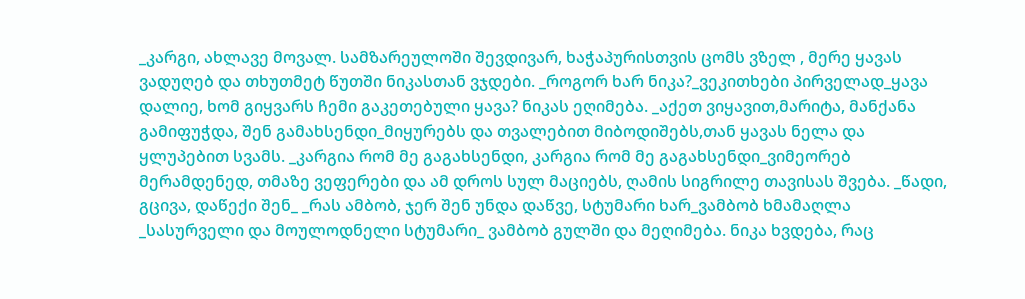_კარგი, ახლავე მოვალ. სამზარეულოში შევდივარ, ხაჭაპურისთვის ცომს ვზელ , მერე ყავას ვადუღებ და თხუთმეტ წუთში ნიკასთან ვჯდები. _როგორ ხარ ნიკა?_ვეკითხები პირველად_ყავა დალიე, ხომ გიყვარს ჩემი გაკეთებული ყავა? ნიკას ეღიმება. _აქეთ ვიყავით,მარიტა, მანქანა გამიფუჭდა, შენ გამახსენდი_მიყურებს და თვალებით მიბოდიშებს,თან ყავას ნელა და ყლუპებით სვამს. _კარგია რომ მე გაგახსენდი, კარგია რომ მე გაგახსენდი_ვიმეორებ მერამდენედ, თმაზე ვეფერები და ამ დროს სულ მაციებს, ღამის სიგრილე თავისას შვება. _წადი, გცივა, დაწექი შენ_ _რას ამბობ, ჯერ შენ უნდა დაწვე, სტუმარი ხარ_ვამბობ ხმამაღლა _სასურველი და მოულოდნელი სტუმარი_ ვამბობ გულში და მეღიმება. ნიკა ხვდება, რაც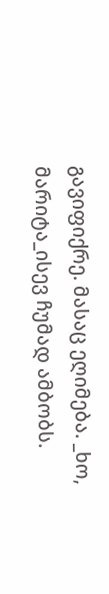გავიფიქრე. მასაც ეღიმება. _ხო, მარიტა_ისევ ჩუმად ამბობს.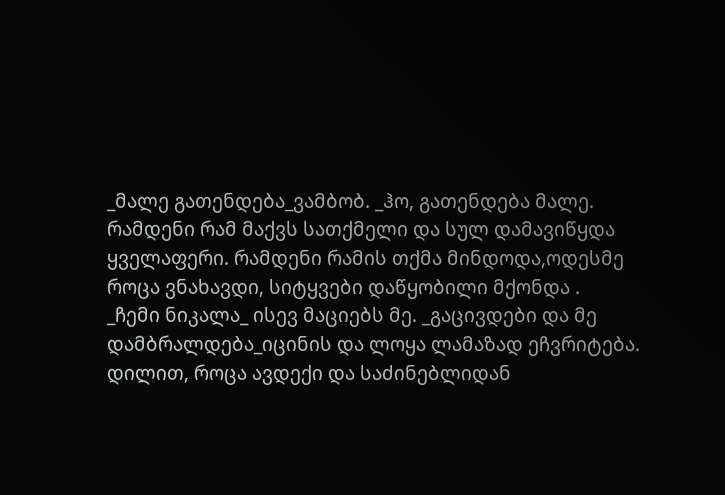_მალე გათენდება_ვამბობ. _ჰო, გათენდება მალე. რამდენი რამ მაქვს სათქმელი და სულ დამავიწყდა ყველაფერი. რამდენი რამის თქმა მინდოდა,ოდესმე როცა ვნახავდი, სიტყვები დაწყობილი მქონდა .
_ჩემი ნიკალა_ ისევ მაციებს მე. _გაცივდები და მე დამბრალდება_იცინის და ლოყა ლამაზად ეჩვრიტება.
დილით, როცა ავდექი და საძინებლიდან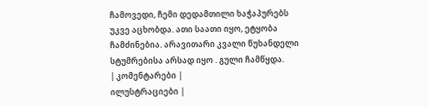ჩამოვედი, ჩემი დედამთილი ხაჭაპურებს უკვე აცხობდა. ათი საათი იყო, ეტყობა ჩამძინებია. არავითარი კვალი წუხანდელი სტუმრებისა არსად იყო . გული ჩამწყდა.
| კომენტარები |
ილუსტრაციები |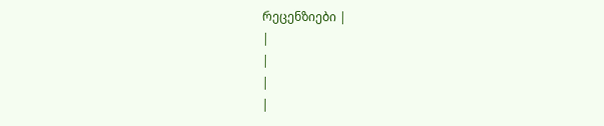რეცენზიები |
|
|
|
|